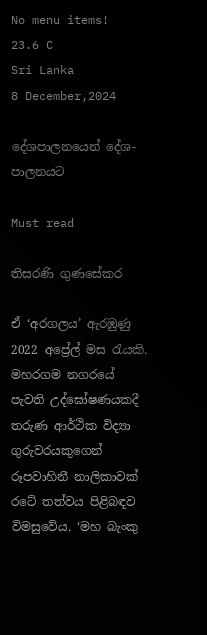No menu items!
23.6 C
Sri Lanka
8 December,2024

දේශපාලනයෙන් දේශ-පාලනයට

Must read

තිසරණි ගුණසේකර

ඒ ‘අරගලය’ ඇරඹුණු 2022 අප්‍රේල් මස රැයකි. මහරගම නගරයේ පැවති උද්ඝෝෂණයකදී තරුණ ආර්ථික විද්‍යා ගුරුවරයකුගෙන් රූපවාහිනී නාලිකාවක් රටේ තත්වය පිළිබඳව විමසුවේය. ‘මහ බැංකු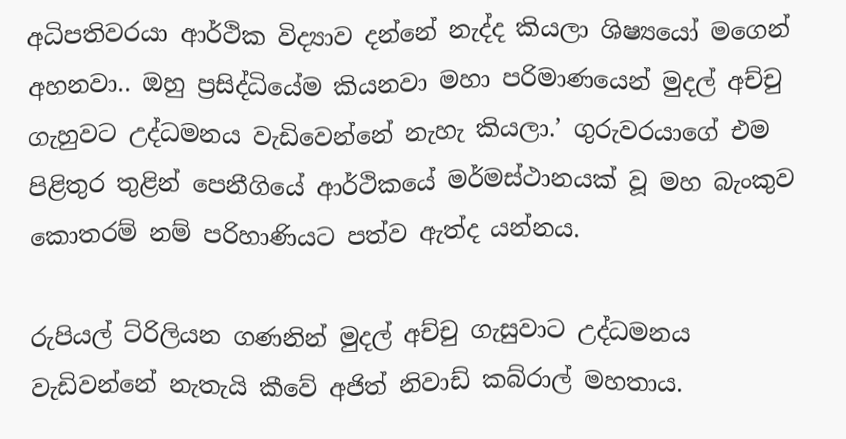අධිපතිවරයා ආර්ථික විද්‍යාව දන්නේ නැද්ද කියලා ශිෂ්‍යයෝ මගෙන් අහනවා.. ඔහු ප්‍රසිද්ධියේම කියනවා මහා පරිමාණයෙන් මුදල් අච්චු ගැහුවට උද්ධමනය වැඩිවෙන්නේ නැහැ කියලා.’ ගුරුවරයාගේ එම පිළිතුර තුළින් පෙනීගියේ ආර්ථිකයේ මර්මස්ථානයක් වූ මහ බැංකුව කොතරම් නම් පරිහාණියට පත්ව ඇත්ද යන්නය.

රුපියල් ට්රිලියන ගණනින් මුදල් අච්චු ගැසුවාට උද්ධමනය වැඩිවන්නේ නැතැයි කීවේ අජිත් නිවාඩ් කබ්රාල් මහතාය.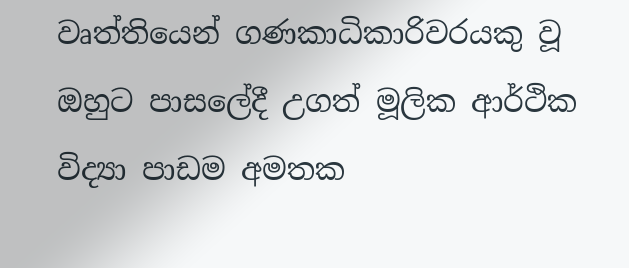වෘත්තියෙන් ගණකාධිකාරිවරයකු වූ ඔහුට පාසලේදී උගත් මූලික ආර්ථික විද්‍යා පාඩම අමතක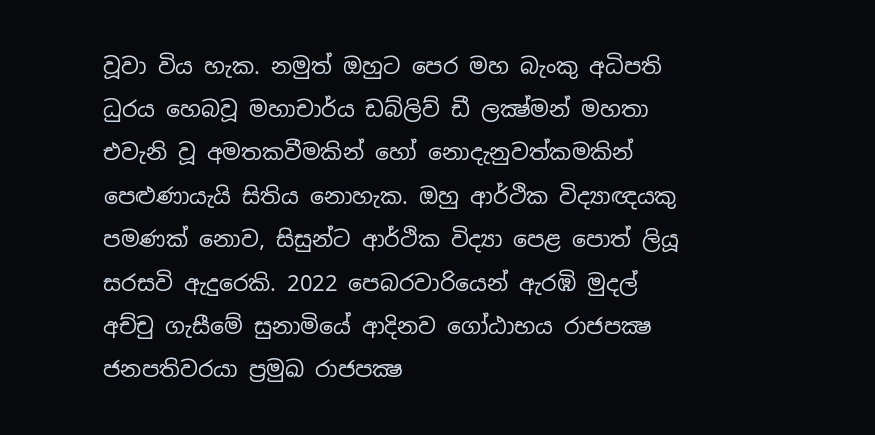වූවා විය හැක. නමුත් ඔහුට පෙර මහ බැංකු අධිපති ධුරය හෙබවූ මහාචාර්ය ඩබ්ලිව් ඩී ලක්‍ෂ්මන් මහතා එවැනි වූ අමතකවීමකින් හෝ නොදැනුවත්කමකින් පෙළුණායැයි සිතිය නොහැක. ඔහු ආර්ථික විද්‍යාඥයකු පමණක් නොව, සිසුන්ට ආර්ථික විද්‍යා පෙළ පොත් ලියූ සරසවි ඇදුරෙකි. 2022 පෙබරවාරියෙන් ඇරඹි මුදල් අච්චු ගැසීමේ සුනාමියේ ආදිනව ගෝඨාභය රාජපක්‍ෂ ජනපතිවරයා ප්‍රමුඛ රාජපක්‍ෂ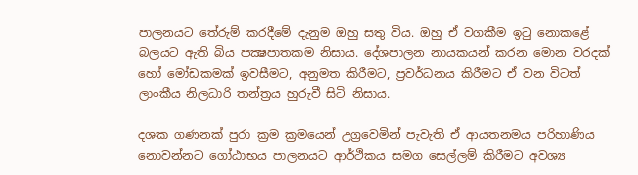පාලනයට තේරුම් කරදීමේ දැනුම ඔහු සතු විය. ඔහු ඒ වගකීම ඉටු නොකළේ බලයට ඇති බිය පක්‍ෂපාතකම නිසාය. දේශපාලන නායකයන් කරන මොන වරදක් හෝ මෝඩකමක් ඉවසීමට, අනුමත කිරීමට, ප්‍රවර්ධනය කිරීමට ඒ වන විටත් ලාංකීය නිලධාරි තන්ත්‍රය හුරුවී සිටි නිසාය.

දශක ගණනක් පුරා ක්‍රම ක්‍රමයෙන් උග්‍රවෙමින් පැවැති ඒ ආයතනමය පරිහාණිය නොවන්නට ගෝඨාභය පාලනයට ආර්ථිකය සමග සෙල්ලම් කිරීමට අවශ්‍ය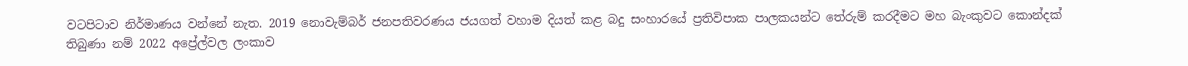වටපිටාව නිර්මාණය වන්නේ නැත. 2019 නොවැම්බර් ජනපතිවරණය ජයගත් වහාම දියත් කළ බදු සංහාරයේ ප්‍රතිවිපාක පාලකයන්ට තේරුම් කරදීමට මහ බැංකුවට කොන්දක් තිබුණා නම් 2022 අප්‍රේල්වල ලංකාව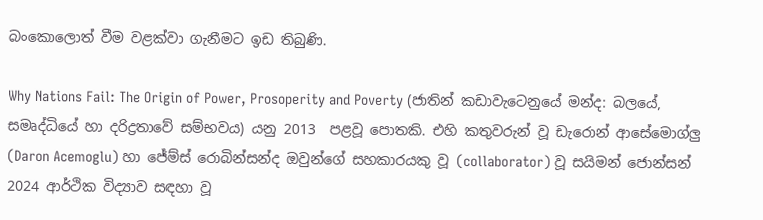බංකොලොත් වීම වළක්වා ගැනීමට ඉඩ තිබුණි.

Why Nations Fail: The Origin of Power, Prosoperity and Poverty (ජාතින් කඩාවැටෙනුයේ මන්ද: බලයේ, සමෘද්ධියේ හා දරිද්‍රතාවේ සම්භවය) යනු 2013  පළවූ පොතකි. එහි කතුවරුන් වූ ඩැරොන් ආසේමොග්ලු (Daron Acemoglu) හා ජේම්ස් රොබින්සන්ද ඔවුන්ගේ සහකාරයකු වූ (collaborator) වූ සයිමන් ජොන්සන් 2024 ආර්ථික විද්‍යාව සඳහා වූ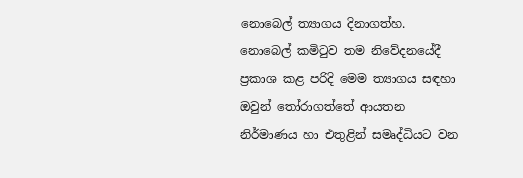නොබෙල් ත්‍යාගය දිනාගත්හ. නොබෙල් කමිටුව තම නිවේදනයේදී ප්‍රකාශ කළ පරිදි මෙම ත්‍යාගය සඳහා ඔවුන් තෝරාගත්තේ ආයතන නිර්මාණය හා එතුළින් සමෘද්ධියට වන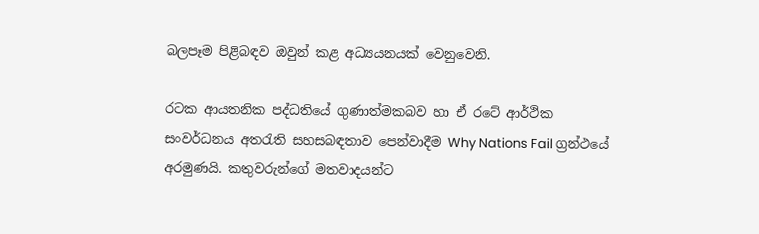බලපෑම පිළිබඳව ඔවුන් කළ අධ්‍යයනයක් වෙනුවෙනි.

රටක ආයතනික පද්ධතියේ ගුණාත්මකබව හා ඒ රටේ ආර්ථික සංවර්ධනය අතරැති සහසබඳතාව පෙන්වාදීම Why Nations Fail ග්‍රන්ථයේ අරමුණයි. කතුවරුන්ගේ මතවාදයන්ට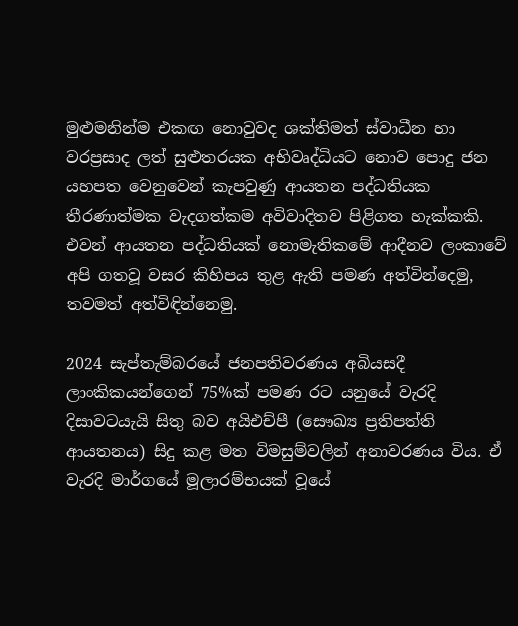මුළුමනින්ම එකඟ නොවුවද ශක්තිමත් ස්වාධීන හා වරප්‍රසාද ලත් සුළුතරයක අභිවෘද්ධියට නොව පොදු ජන යහපත වෙනුවෙන් කැපවුණු ආයතන පද්ධතියක තීරණාත්මක වැදගත්කම අවිවාදිතව පිළිගත හැක්කකි. එවන් ආයතන පද්ධතියක් නොමැතිකමේ ආදීනව ලංකාවේ අපි ගතවූ වසර කිහිපය තුළ ඇති පමණ අත්වින්දෙමු, තවමත් අත්විඳින්නෙමු.

2024 සැප්තැම්බරයේ ජනපතිවරණය අබියසදී ලාංකිකයන්ගෙන් 75%ක් පමණ රට යනුයේ වැරදි දිසාවටයැයි සිතු බව අයිඑච්පී (සෞඛ්‍ය ප්‍රතිපත්ති ආයතනය) සිදු කළ මත විමසුම්වලින් අනාවරණය විය. ඒ වැරදි මාර්ගයේ මූලාරම්භයක් වූයේ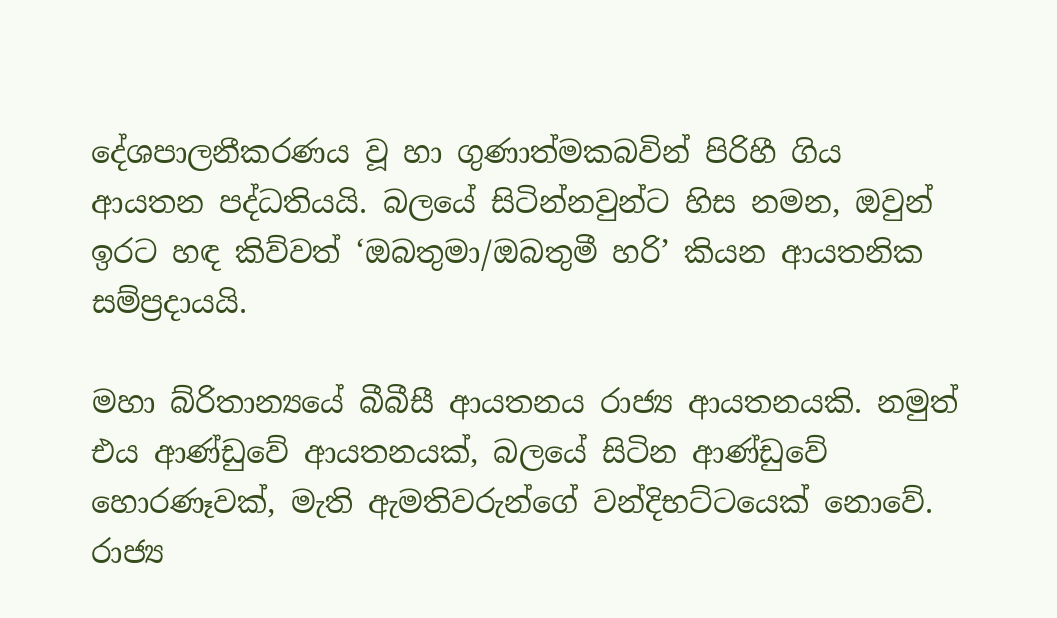දේශපාලනීකරණය වූ හා ගුණාත්මකබවින් පිරිහී ගිය ආයතන පද්ධතියයි. බලයේ සිටින්නවුන්ට හිස නමන, ඔවුන් ඉරට හඳ කිව්වත් ‘ඔබතුමා/ඔබතුමී හරි’ කියන ආයතනික සම්ප්‍රදායයි.

මහා බ්රිතාන්‍යයේ බීබීසී ආයතනය රාජ්‍ය ආයතනයකි. නමුත් එය ආණ්ඩුවේ ආයතනයක්, බලයේ සිටින ආණ්ඩුවේ හොරණෑවක්, මැති ඇමතිවරුන්ගේ වන්දිභට්ටයෙක් නොවේ. රාජ්‍ය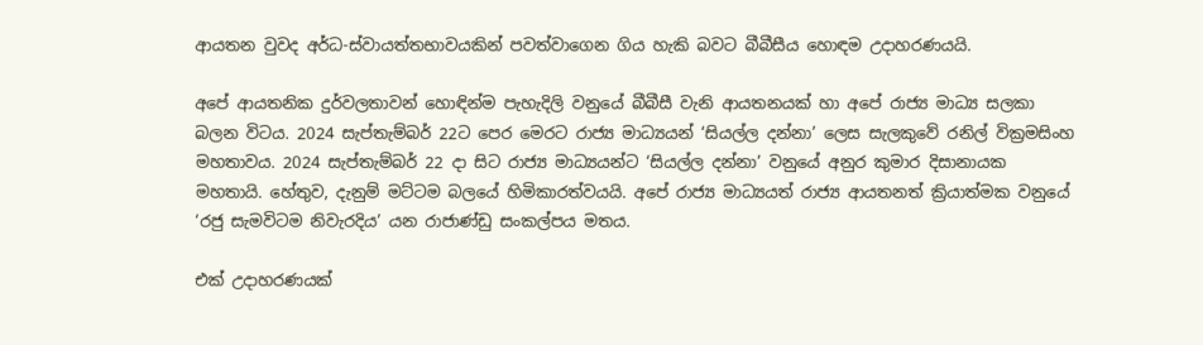ආයතන වුවද අර්ධ-ස්වායත්තභාවයකින් පවත්වාගෙන ගිය හැකි බවට බීබීසීය හොඳම උදාහරණයයි.

අපේ ආයතනික දුර්වලතාවන් හොඳින්ම පැහැදිලි වනුයේ බීබීසී වැනි ආයතනයක් හා අපේ රාජ්‍ය මාධ්‍ය සලකා බලන විටය. 2024 සැප්තැම්බර් 22ට පෙර මෙරට රාජ්‍ය මාධ්‍යයන් ‘සියල්ල දන්නා’ ලෙස සැලකුවේ රනිල් වික්‍රමසිංහ මහතාවය. 2024 සැප්තැම්බර් 22 දා සිට රාජ්‍ය මාධ්‍යයන්ට ‘සියල්ල දන්නා’ වනුයේ අනුර කුමාර දිසානායක මහතායි. හේතුව, දැනුම් මට්ටම බලයේ හිමිකාරත්වයයි. අපේ රාජ්‍ය මාධ්‍යයත් රාජ්‍ය ආයතනත් ක්‍රියාත්මක වනුයේ ‘රජු සැමවිටම නිවැරදිය’ යන රාජාණ්ඩු සංකල්පය මතය.

එක් උදාහරණයක්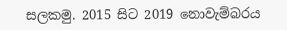සලකමු. 2015 සිට 2019 නොවැම්බරය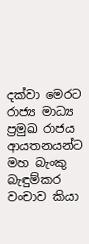දක්වා මෙරට රාජ්‍ය මාධ්‍ය ප්‍රමුඛ රාජය ආයතනයන්ට මහ බැංකු බැඳුම්කර වංචාව කියා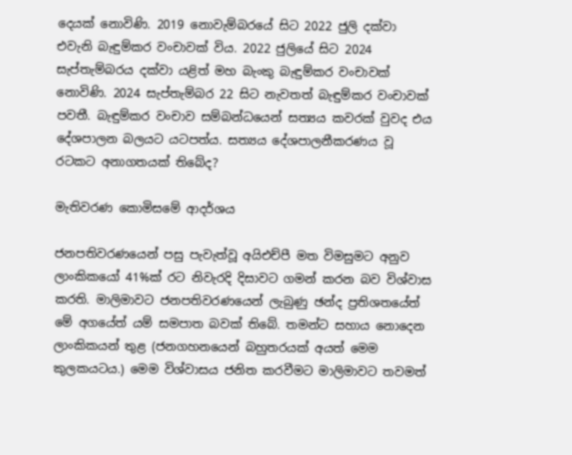දෙයක් නොවිණි. 2019 නොවැම්බරයේ සිට 2022 ජුලි දක්වා එවැනි බැඳුම්කර වංචාවක් විය. 2022 ජුලියේ සිට 2024 සැප්තැම්බරය දක්වා යළිත් මහ බැංකු බැඳුම්කර වංචාවක් නොවිණි. 2024 සැප්තැම්බර 22 සිට නැවතත් බැඳුම්කර වංචාවක් පවතී. බැඳුම්කර වංචාව සම්බන්ධයෙන් සත්‍යය කවරක් වුවද එය දේශපාලන බලයට යටපත්ය. සත්‍යය දේශපාලනීකරණය වූ රටකට අනාගතයක් තිබේද?

මැතිවරණ කොමිසමේ ආදර්ශය

ජනපතිවරණයෙන් පසු පැවැත්වූ අයිඑච්පී මත විමසුමට අනුව ලාංකිකයෝ 41%ක් රට නිවැරදි දිසාවට ගමන් කරන බව විශ්වාස කරති. මාලිමාවට ජනපතිවරණයෙන් ලැබුණු ඡන්ද ප්‍රතිශතයේත් මේ අගයේත් යම් සමපාත බවක් තිබේ. තමන්ට සහාය නොදෙන ලාංකිකයන් තුළ (ජනගහනයෙන් බහුතරයක් අයත් මෙම කුලකයටය.) මෙම විශ්වාසය ජනිත කරවීමට මාලිමාවට තවමත්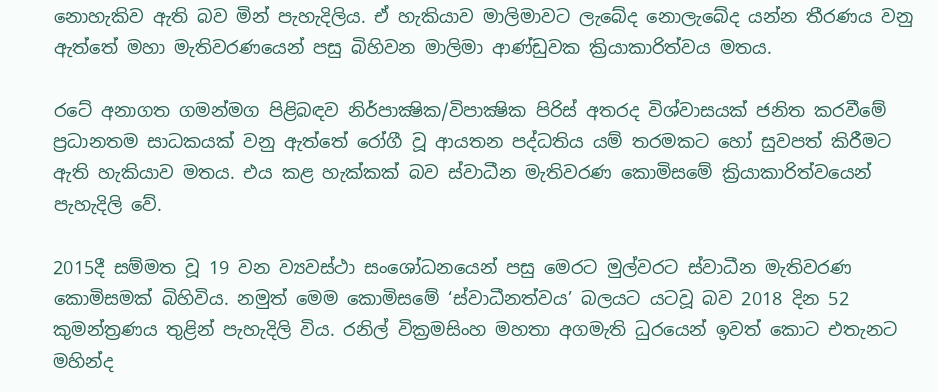නොහැකිව ඇති බව මින් පැහැදිලිය. ඒ හැකියාව මාලිමාවට ලැබේද නොලැබේද යන්න තීරණය වනු ඇත්තේ මහා මැතිවරණයෙන් පසු බිහිවන මාලිමා ආණ්ඩුවක ක්‍රියාකාරිත්වය මතය.

රටේ අනාගත ගමන්මග පිළිබඳව නිර්පාක්‍ෂික/විපාක්‍ෂික පිරිස් අතරද විශ්වාසයක් ජනිත කරවීමේ ප්‍රධානතම සාධකයක් වනු ඇත්තේ රෝගී වූ ආයතන පද්ධතිය යම් තරමකට හෝ සුවපත් කිරීමට ඇති හැකියාව මතය. එය කළ හැක්කක් බව ස්වාධීන මැතිවරණ කොමිසමේ ක්‍රියාකාරිත්වයෙන් පැහැදිලි වේ.

2015දී සම්මත වූ 19 වන ව්‍යවස්ථා සංශෝධනයෙන් පසු මෙරට මුල්වරට ස්වාධීන මැතිවරණ කොමිසමක් බිහිවිය. නමුත් මෙම කොමිසමේ ‘ස්වාධීනත්වය’ බලයට යටවූ බව 2018 දින 52 කුමන්ත්‍රණය තුළින් පැහැදිලි විය. රනිල් වික්‍රමසිංහ මහතා අගමැති ධුරයෙන් ඉවත් කොට එතැනට මහින්ද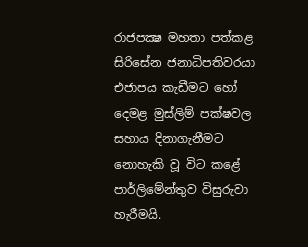රාජපක්‍ෂ මහතා පත්කළ සිරිසේන ජනාධිපතිවරයා එජාපය කැඩීමට හෝ දෙමළ මුස්ලිම් පක්ෂවල සහාය දිනාගැනීමට නොහැකි වූ විට කළේ පාර්ලිමේන්තුව විසුරුවා හැරීමයි.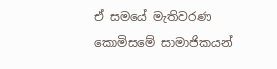ඒ සමයේ මැතිවරණ කොමිසමේ සාමාජිකයන්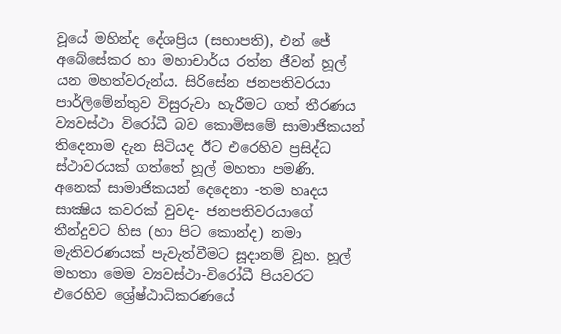වූයේ මහින්ද දේශප්‍රිය (සභාපති), එන් ජේ අබේසේකර හා මහාචාර්ය රත්න ජීවන් හූල් යන මහත්වරුන්ය. සිරිසේන ජනපතිවරයා පාර්ලිමේන්තුව විසුරුවා හැරීමට ගත් තීරණය ව්‍යවස්ථා විරෝධී බව කොමිසමේ සාමාජිකයන් තිදෙනාම දැන සිටියද ඊට එරෙහිව ප්‍රසිද්ධ ස්ථාවරයක් ගත්තේ හූල් මහතා පමණි. අනෙක් සාමාජිකයන් දෙදෙනා -තම හෘදය සාක්‍ෂිය කවරක් වුවද- ජනපතිවරයාගේ තීන්දුවට හිස (හා පිට කොන්ද) නමා මැතිවරණයක් පැවැත්වීමට සූදානම් වූහ. හූල් මහතා මෙම ව්‍යවස්ථා-විරෝධී පියවරට එරෙහිව ශ්‍රේෂ්ඨාධිකරණයේ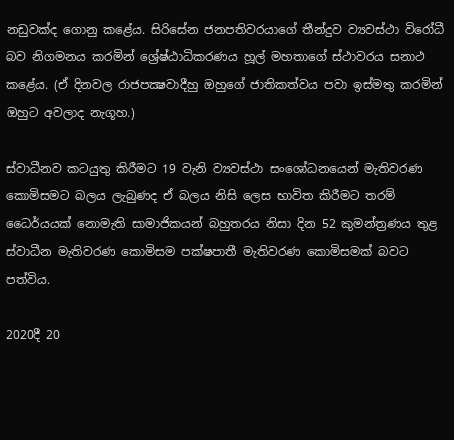නඩුවක්ද ගොනු කළේය. සිරිසේන ජනපතිවරයාගේ තීන්දුව ව්‍යවස්ථා විරෝධී බව නිගමනය කරමින් ශ්‍රේෂ්ඨාධිකරණය හූල් මහතාගේ ස්ථාවරය සනාථ කළේය. (ඒ දිනවල රාජපක්‍ෂවාදීහු ඔහුගේ ජාතිකත්වය පවා ඉස්මතු කරමින් ඔහුට අවලාද නැගූහ.)

ස්වාධීනව කටයුතු කිරීමට 19 වැනි ව්‍යවස්ථා සංශෝධනයෙන් මැතිවරණ කොමිසමට බලය ලැබුණද ඒ බලය නිසි ලෙස භාවිත කිරීමට තරම් ධෛර්යයක් නොමැති සාමාජිකයන් බහුතරය නිසා දින 52 කුමන්ත්‍රණය තුළ ස්වාධීන මැතිවරණ කොමිසම පක්ෂපාතී මැතිවරණ කොමිසමක් බවට පත්විය.

2020දී 20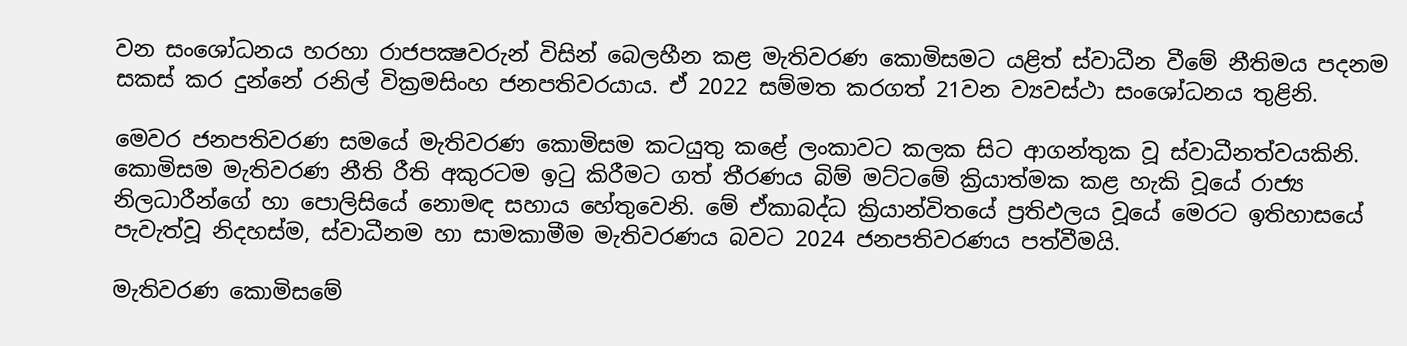වන සංශෝධනය හරහා රාජපක්‍ෂවරුන් විසින් බෙලහීන කළ මැතිවරණ කොමිසමට යළිත් ස්වාධීන වීමේ නීතිමය පදනම සකස් කර දුන්නේ රනිල් වික්‍රමසිංහ ජනපතිවරයාය. ඒ 2022 සම්මත කරගත් 21වන ව්‍යවස්ථා සංශෝධනය තුළිනි.

මෙවර ජනපතිවරණ සමයේ මැතිවරණ කොමිසම කටයුතු කළේ ලංකාවට කලක සිට ආගන්තුක වූ ස්වාධීනත්වයකිනි. කොමිසම මැතිවරණ නීති රීති අකුරටම ඉටු කිරීමට ගත් තීරණය බිම් මට්ටමේ ක්‍රියාත්මක කළ හැකි වූයේ රාජ්‍ය නිලධාරීන්ගේ හා පොලිසියේ නොමඳ සහාය හේතුවෙනි. මේ ඒකාබද්ධ ක්‍රියාන්විතයේ ප්‍රතිඵලය වූයේ මෙරට ඉතිහාසයේ පැවැත්වූ නිදහස්ම, ස්වාධීනම හා සාමකාමීම මැතිවරණය බවට 2024 ජනපතිවරණය පත්වීමයි.

මැතිවරණ කොමිසමේ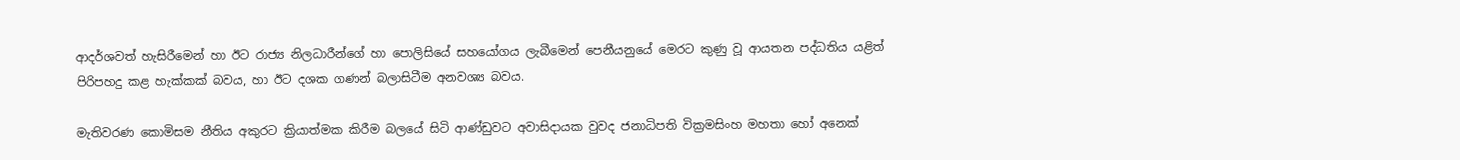ආදර්ශවත් හැසිරීමෙන් හා ඊට රාජ්‍ය නිලධාරීන්ගේ හා පොලිසියේ සහයෝගය ලැබීමෙන් පෙනීයනුයේ මෙරට කුණු වූ ආයතන පද්ධතිය යළිත් පිරිපහදු කළ හැක්කක් බවය, හා ඊට දශක ගණන් බලාසිටීම අනවශ්‍ය බවය.

මැතිවරණ කොමිසම නීතිය අකුරට ක්‍රියාත්මක කිරීම බලයේ සිටි ආණ්ඩුවට අවාසිදායක වුවද ජනාධිපති වික්‍රමසිංහ මහතා හෝ අනෙක්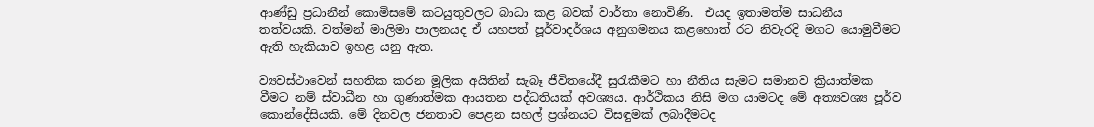ආණ්ඩු ප්‍රධානීන් කොමිසමේ කටයුතුවලට බාධා කළ බවක් වාර්තා නොවිණි.  එයද ඉතාමත්ම සාධනීය තත්වයකි. වත්මන් මාලිමා පාලනයද ඒ යහපත් පූර්වාදර්ශය අනුගමනය කළහොත් රට නිවැරදි මගට යොමුවීමට ඇති හැකියාව ඉහළ යනු ඇත.

ව්‍යවස්ථාවෙන් සහතික කරන මූලික අයිතින් සැබෑ ජීවිතයේදී සුරැකීමට හා නීතිය සැමට සමානව ක්‍රියාත්මක වීමට නම් ස්වාධීන හා ගුණාත්මක ආයතන පද්ධතියක් අවශ්‍යය. ආර්ථිකය නිසි මග යාමටද මේ අත්‍යවශ්‍ය පූර්ව කොන්දේසියකි. මේ දිනවල ජනතාව පෙළන සහල් ප්‍රශ්නයට විසඳුමක් ලබාදීමටද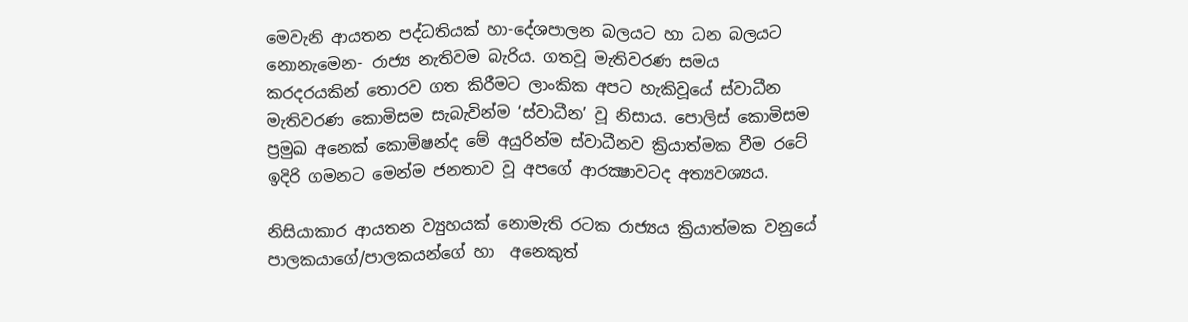මෙවැනි ආයතන පද්ධතියක් හා-දේශපාලන බලයට හා ධන බලයට නොනැමෙන- රාජ්‍ය නැතිවම බැරිය. ගතවූ මැතිවරණ සමය කරදරයකින් තොරව ගත කිරීමට ලාංකික අපට හැකිවූයේ ස්වාධීන මැතිවරණ කොමිසම සැබැවින්ම ‘ස්වාධීන’ වූ නිසාය. පොලිස් කොමිසම ප්‍රමුඛ අනෙක් කොමිෂන්ද මේ අයුරින්ම ස්වාධීනව ක්‍රියාත්මක වීම රටේ ඉදිරි ගමනට මෙන්ම ජනතාව වූ අපගේ ආරක්‍ෂාවටද අත්‍යවශ්‍යය.

නිසියාකාර ආයතන ව්‍යුහයක් නොමැති රටක රාජ්‍යය ක්‍රියාත්මක වනුයේ පාලකයාගේ/පාලකයන්ගේ හා  අනෙකුත්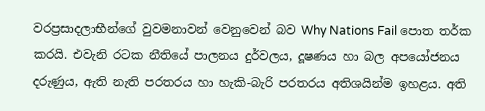වරප්‍රසාදලාභීන්ගේ වුවමනාවන් වෙනුවෙන් බව Why Nations Fail පොත තර්ක කරයි. එවැනි රටක නීතියේ පාලනය දුර්වලය, දූෂණය හා බල අපයෝජනය දරුණුය, ඇති නැති පරතරය හා හැකි-බැරි පරතරය අතිශයින්ම ඉහළය. අති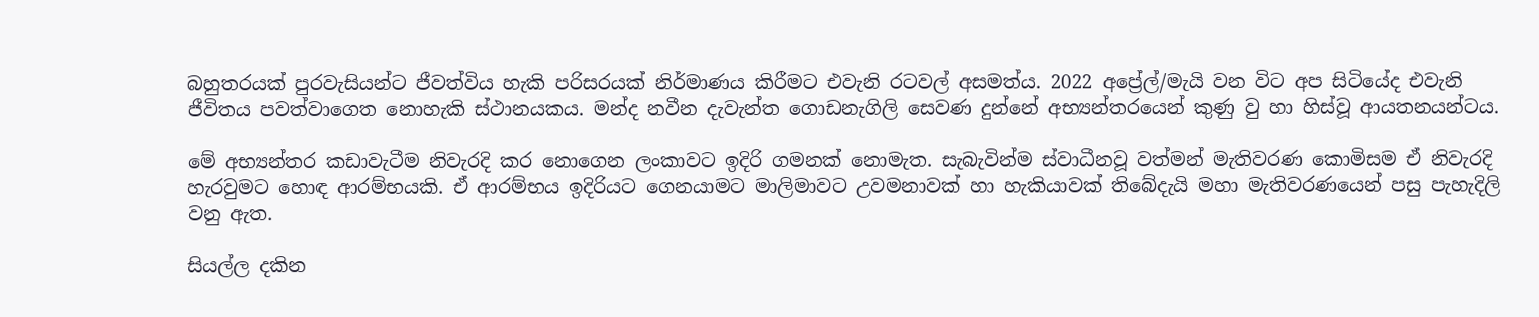බහුතරයක් පුරවැසියන්ට ජීවත්විය හැකි පරිසරයක් නිර්මාණය කිරීමට එවැනි රටවල් අසමත්ය. 2022 අප්‍රේල්/මැයි වන විට අප සිටියේද එවැනි ජීවිතය පවත්වාගෙත නොහැකි ස්ථානයකය. මන්ද නවීන දැවැන්ත ගොඩනැගිලි සෙවණ දුන්නේ අභ්‍යන්තරයෙන් කුණු වු හා හිස්වූ ආයතනයන්ටය.

මේ අභ්‍යන්තර කඩාවැටීම නිවැරදි කර නොගෙන ලංකාවට ඉදිරි ගමනක් නොමැත. සැබැවින්ම ස්වාධීනවූ වත්මන් මැතිවරණ කොමිසම ඒ නිවැරදි හැරවුමට හොඳ ආරම්භයකි. ඒ ආරම්භය ඉදිරියට ගෙනයාමට මාලිමාවට උවමනාවක් හා හැකියාවක් තිබේදැයි මහා මැතිවරණයෙන් පසු පැහැදිලි වනු ඇත.

සියල්ල දකින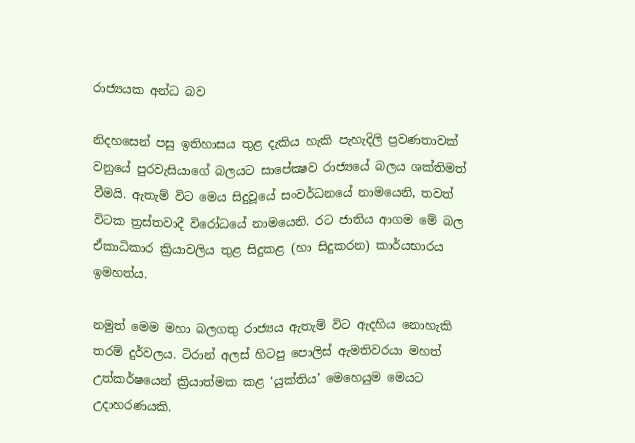රාජ්‍යයක අන්ධ බව

නිදහසෙන් පසු ඉතිහාසය තුළ දැකිය හැකි පැහැදිලි ප්‍රවණතාවක් වනුයේ පුරවැසියාගේ බලයට සාපේක්‍ෂව රාජ්‍යයේ බලය ශක්තිමත් වීමයි. ඇතැම් විට මෙය සිදුවූයේ සංවර්ධනයේ නාමයෙනි, තවත් විටක ත්‍රස්තවාදී විරෝධයේ නාමයෙනි. රට ජාතිය ආගම මේ බල ඒකාධිකාර ක්‍රියාවලිය තුළ සිදුකළ (හා සිදුකරන) කාර්යභාරය ඉමහත්ය.

නමුත් මෙම මහා බලගතු රාජ්‍යය ඇතැම් විට ඇදහිය නොහැකි තරම් දුර්වලය. ටිරාන් අලස් හිටපු පොලිස් ඇමතිවරයා මහත් උත්කර්ෂයෙන් ක්‍රියාත්මක කළ ‘යුක්තිය’ මෙහෙයුම මෙයට උදාහරණයකි.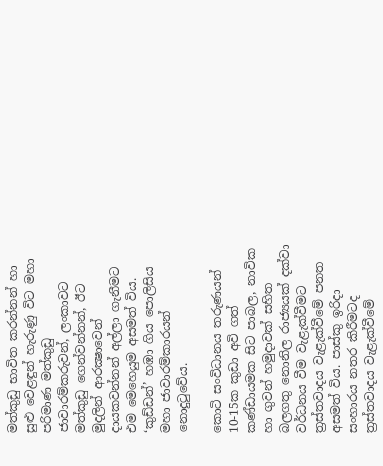මත්කුඩු භාවිත කරන්නන් හා සුළු වෙළඳුන් හැරුණු විට මහා පරිමාණ මත්කුඩු ජාවාරම්කරුවන්, ලංකාවට මත්කුඩු ගෙන්වන්නන්, ඊට මුදලින් ආරක්‍ෂාවෙන් දායකවන්නන් අල්ලා ගැනීමට එම මෙහෙයුම අසමත් විය. ‘කුඩ්ඩන්’ හඹා ගිය පොලිසිය මහා ජාවාරම්කාරයන් නොදුටුවේය.

කොටි සංවිධානය තරුණයන් 10-15ක කුඩා අවි ගත් කණ්ඩායමක සිට පාබල, නාවික හා ගුවන් හමුදාවක් සහිත බලගතු නොනිල රාජ්‍යයක් දක්වා වර්ධනය වීම වැළැක්වීමට ත්‍රස්තවාදය වැළැක්වීමේ පනත අසමත් විය. පාස්කු ඉරිදා සංහාරය නතර කිරීමටද ත්‍රස්තවාදය වැළැක්වීමේ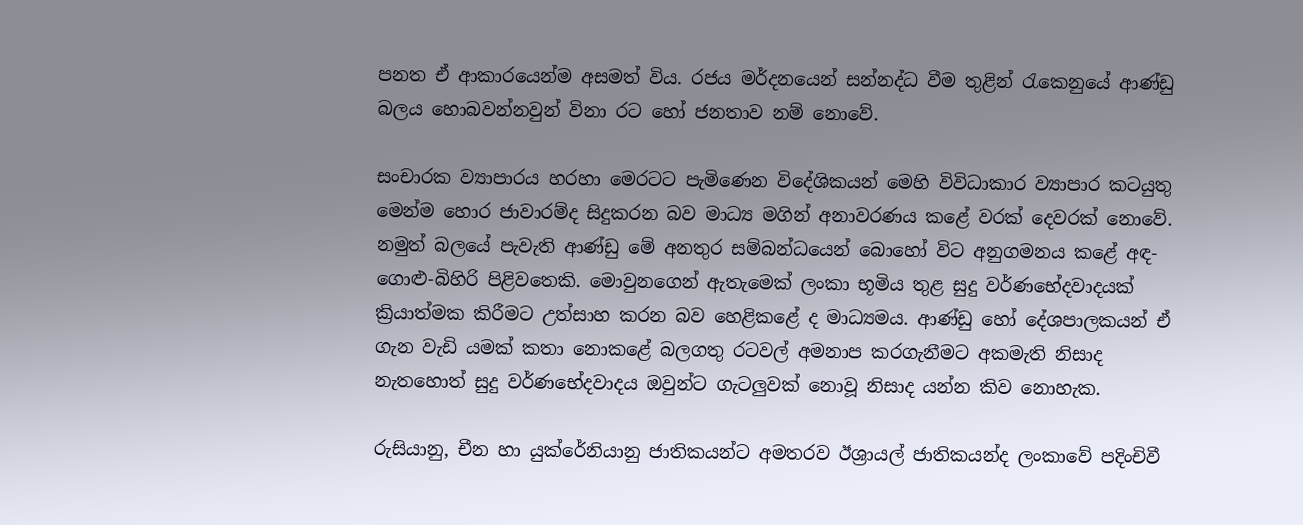පනත ඒ ආකාරයෙන්ම අසමත් විය. රජය මර්දනයෙන් සන්නද්ධ වීම තුළින් රැකෙනුයේ ආණ්ඩු බලය හොබවන්නවුන් විනා රට හෝ ජනතාව නම් නොවේ.

සංචාරක ව්‍යාපාරය හරහා මෙරටට පැමිණෙන විදේශිකයන් මෙහි විවිධාකාර ව්‍යාපාර කටයුතු මෙන්ම හොර ජාවාරම්ද සිදුකරන බව මාධ්‍ය මගින් අනාවරණය කළේ වරක් දෙවරක් නොවේ. නමුත් බලයේ පැවැති ආණ්ඩු මේ අනතුර සම්බන්ධයෙන් බොහෝ විට අනුගමනය කළේ අඳ-ගොළු-බිහිරි පිළිවතෙකි. මොවුනගෙන් ඇතැමෙක් ලංකා භූමිය තුළ සුදු වර්ණභේදවාදයක් ක්‍රියාත්මක කිරීමට උත්සාහ කරන බව හෙළිකළේ ද මාධ්‍යමය. ආණ්ඩු හෝ දේශපාලකයන් ඒ ගැන වැඩි යමක් කතා නොකළේ බලගතු රටවල් අමනාප කරගැනීමට අකමැති නිසාද නැතහොත් සුදු වර්ණභේදවාදය ඔවුන්ට ගැටලුවක් නොවූ නිසාද යන්න කිව නොහැක.

රුසියානු, චීන හා යුක්රේනියානු ජාතිකයන්ට අමතරව ඊශ්‍රායල් ජාතිකයන්ද ලංකාවේ පදිංචිවී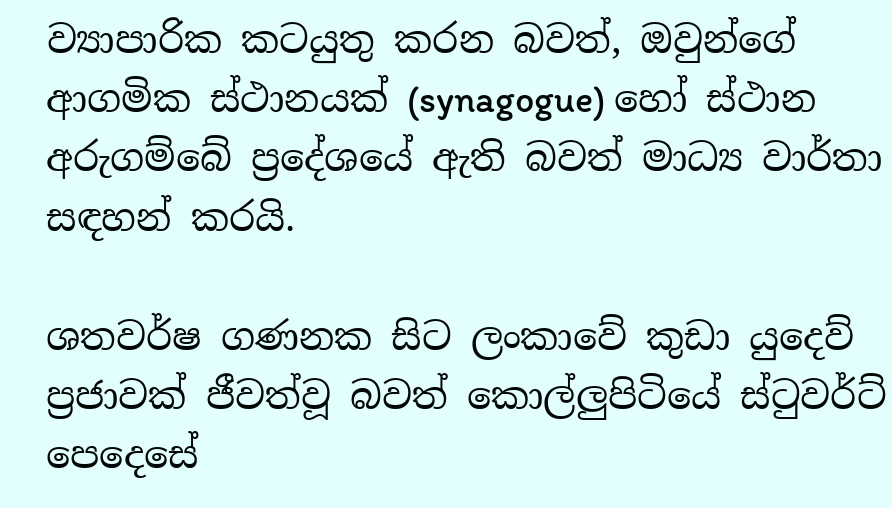ව්‍යාපාරික කටයුතු කරන බවත්, ඔවුන්ගේ ආගමික ස්ථානයක් (synagogue) හෝ ස්ථාන අරුගම්බේ ප්‍රදේශයේ ඇති බවත් මාධ්‍ය වාර්තා සඳහන් කරයි.

ශතවර්ෂ ගණනක සිට ලංකාවේ කුඩා යුදෙව් ප්‍රජාවක් ජීවත්වූ බවත් කොල්ලුපිටියේ ස්ටුවර්ට් පෙදෙසේ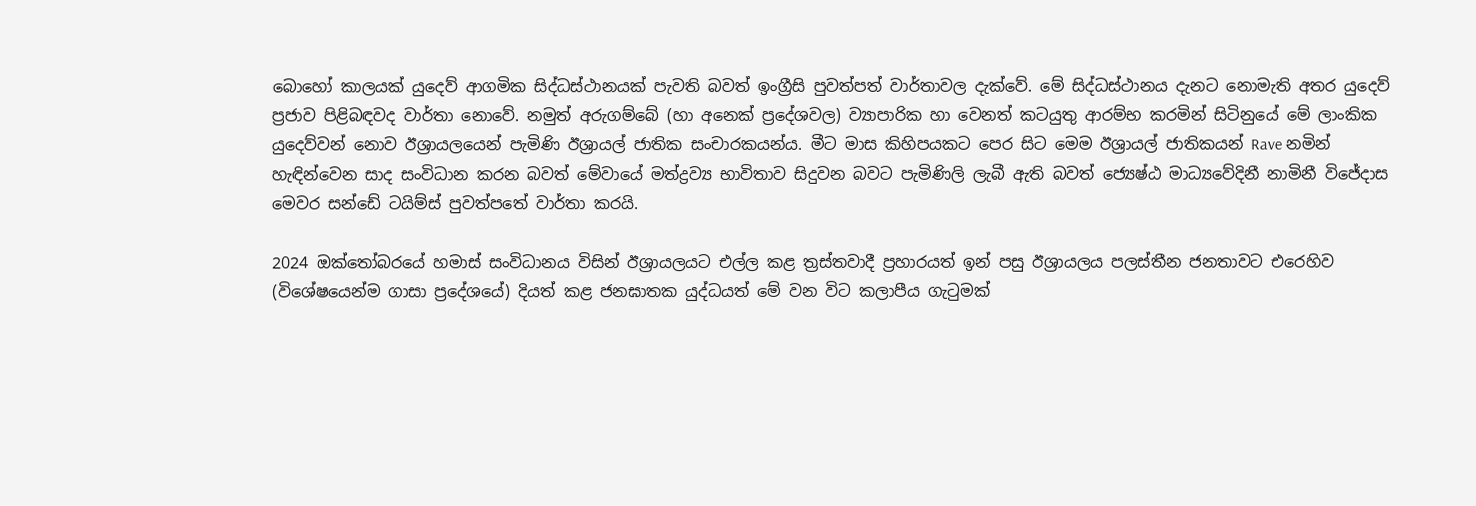බොහෝ කාලයක් යුදෙව් ආගමික සිද්ධස්ථානයක් පැවති බවත් ඉංග්‍රීසි පුවත්පත් වාර්තාවල දැක්වේ. මේ සිද්ධස්ථානය දැනට නොමැති අතර යුදෙව් ප්‍රජාව පිළිබඳවද වාර්තා නොවේ. නමුත් අරුගම්බේ (හා අනෙක් ප්‍රදේශවල) ව්‍යාපාරික හා වෙනත් කටයුතු ආරම්භ කරමින් සිටිනුයේ මේ ලාංකික යුදෙව්වන් නොව ඊශ්‍රායලයෙන් පැමිණි ඊශ්‍රායල් ජාතික සංචාරකයන්ය. මීට මාස කිහිපයකට පෙර සිට මෙම ඊශ්‍රායල් ජාතිකයන් Rave නමින් හැඳින්වෙන සාද සංවිධාන කරන බවත් මේවායේ මත්ද්‍රව්‍ය භාවිතාව සිදුවන බවට පැමිණිලි ලැබී ඇති බවත් ජ්‍යෙෂ්ඨ මාධ්‍යවේදිනී නාමිනී විජේදාස මෙවර සන්ඩේ ටයිම්ස් පුවත්පතේ වාර්තා කරයි.

2024 ඔක්තෝබරයේ හමාස් සංවිධානය විසින් ඊශ්‍රායලයට එල්ල කළ ත්‍රස්තවාදී ප්‍රහාරයත් ඉන් පසු ඊශ්‍රායලය පලස්තීන ජනතාවට එරෙහිව (විශේෂයෙන්ම ගාසා ප්‍රදේශයේ) දියත් කළ ජනඝාතක යුද්ධයත් මේ වන විට කලාපීය ගැටුමක්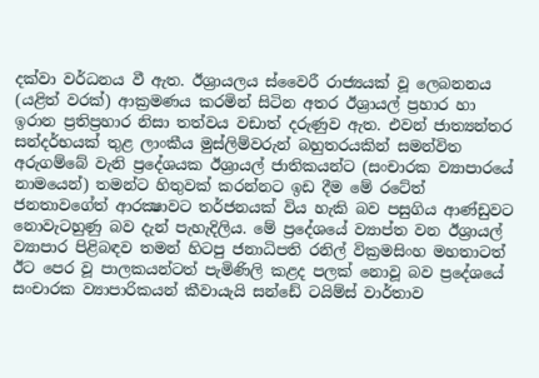දක්වා වර්ධනය වී ඇත. ඊශ්‍රායලය ස්වෛරී රාජ්‍යයක් වූ ලෙබනනය (යළිත් වරක්) ආක්‍රමණය කරමින් සිටින අතර ඊශ්‍රායල් ප්‍රහාර හා ඉරාන ප්‍රතිප්‍රහාර නිසා තත්වය වඩාත් දරුණුව ඇත. එවන් ජාත්‍යන්තර සන්දර්භයක් තුළ ලාංකීය මුස්ලිම්වරුන් බහුතරයකින් සමන්විත අරුගම්බේ වැනි ප්‍රදේශයක ඊශ්‍රායල් ජාතිකයන්ට (සංචාරක ව්‍යාපාරයේ නාමයෙන්) තමන්ට හිතුවක් කරන්නට ඉඩ දීම මේ රටේත් ජනතාවගේත් ආරක්‍ෂාවට තර්ජනයක් විය හැකි බව පසුගිය ආණ්ඩුවට නොවැටහුණු බව දැන් පැහැදිලිය. මේ ප්‍රදේශයේ ව්‍යාප්ත වන ඊශ්‍රායල් ව්‍යාපාර පිළිබඳව තමන් හිටපු ජනාධිපති රනිල් වික්‍රමසිංහ මහතාටත් ඊට පෙර වූ පාලකයන්ටත් පැමිණිලි කළද පලක් නොවූ බව ප්‍රදේශයේ සංචාරක ව්‍යාපාරිකයන් කීවායැයි සන්ඩේ ටයිම්ස් වාර්තාව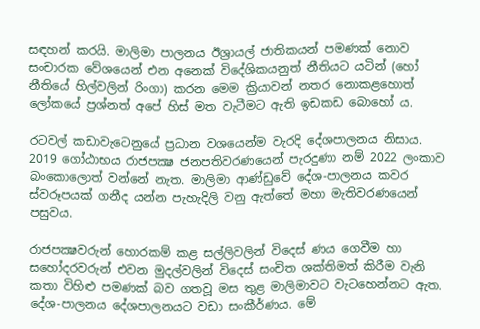සඳහන් කරයි. මාලිමා පාලනය ඊශ්‍රායල් ජාතිකයන් පමණක් නොව සංචාරක වේශයෙන් එන අනෙක් විදේශිකයනුත් නීතියට යටින් (හෝ නීතියේ හිල්වලින් රිංගා) කරන මෙම ක්‍රියාවන් නතර නොකළහොත් ලෝකයේ ප්‍රශ්නත් අපේ හිස් මත වැටීමට ඇති ඉඩකඩ බොහෝ ය.

රටවල් කඩාවැටෙනුයේ ප්‍රධාන වශයෙන්ම වැරදි දේශපාලනය නිසාය. 2019 ගෝඨාභය රාජපක්‍ෂ ජනපතිවරණයෙන් පැරදුණා නම් 2022 ලංකාව බංකොලොත් වන්නේ නැත. මාලිමා ආණ්ඩුවේ දේශ-පාලනය කවර ස්වරූපයක් ගනීද යන්න පැහැදිලි වනු ඇත්තේ මහා මැතිවරණයෙන් පසුවය.

රාජපක්‍ෂවරුන් හොරකම් කළ සල්ලිවලින් විදෙස් ණය ගෙවීම හා සහෝදරවරුන් එවන මුදල්වලින් විදෙස් සංචිත ශක්තිමත් කිරීම වැනි කතා විහිළු පමණක් බව ගතවූ මස තුළ මාලිමාවට වැටහෙන්නට ඇත. දේශ-පාලනය දේශපාලනයට වඩා සංකීර්ණය. මේ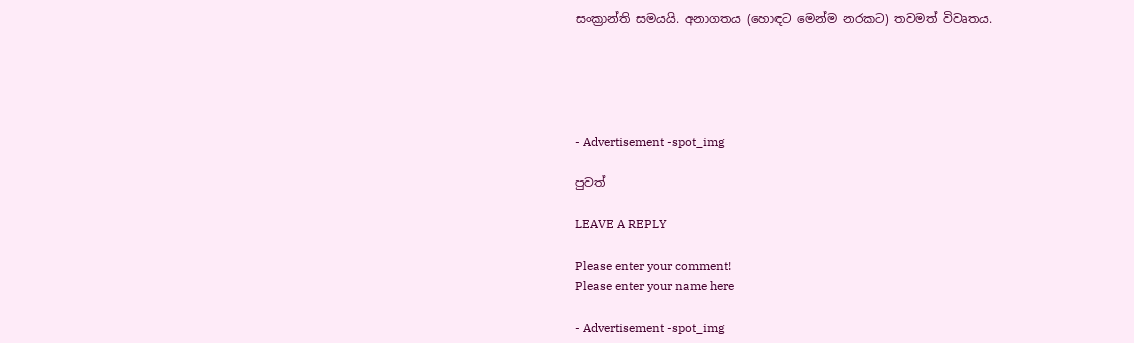සංක්‍රාන්ති සමයයි. අනාගතය (හොඳට මෙන්ම නරකට) තවමත් විවෘතය.





- Advertisement -spot_img

පුවත්

LEAVE A REPLY

Please enter your comment!
Please enter your name here

- Advertisement -spot_img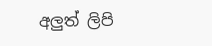අලුත් ලිපි